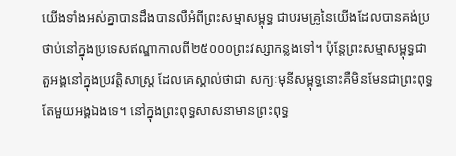យើងទាំងអស់គ្នាបានដឹងបានលឺអំពីព្រះសម្មាសម្ពុទ្ធ ជាបរមគ្រូនៃយើងដែលបានគង់ប្រថាប់នៅក្នុងប្រទេសឥណ្ឌាកាលពី២៥០០០ព្រះវស្សាកន្លងទៅ។ ប៉ុន្តែព្រះសម្មាសម្ពុទ្ធជាតួអង្គនៅក្នុងប្រវត្តិសាស្រ្ត ដែលគេស្គាល់ថាជា សក្យៈមុនីសម្ពុទ្ធនោះគឺមិនមែនជាព្រះពុទ្ធតែមួយអង្គឯងទេ។ នៅក្នុងព្រះពុទ្ធសាសនាមានព្រះពុទ្ធ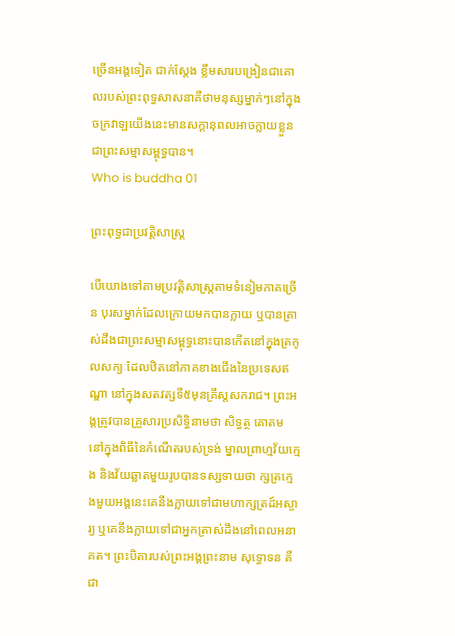ច្រើនអង្គទៀត ជាក់ស្តែង ខ្លឹមសារបង្រៀនជាគោលរបស់ព្រះពុទ្ធសាសនាគឺថាមនុស្សម្នាក់ៗនៅក្នុងចក្រវាឡយើងនេះមានសក្តានុពលអាចក្លាយខ្លួនជាព្រះសម្មាសម្ពុទ្ធបាន។
Who is buddha 01

ព្រះពុទ្ធជាប្រវត្តិសាស្រ្ត

បើយោងទៅតាមប្រវត្តិសាស្រ្តតាមទំនៀមភាគច្រើន បុរសម្នាក់ដែលក្រោយមកបានក្លាយ ឬបានត្រាស់ដឹងជាព្រះសម្មាសម្ពុទ្ធនោះបានកើតនៅក្នុងត្រកូលសក្យៈដែលឋិតនៅភាគខាងជើងនៃប្រទេសឥណ្ឌា នៅក្នុងសតវត្សទី៥មុនគ្រឹស្តសករាជ។ ព្រះអង្គត្រូវបានគ្រួសារប្រសិទ្ធិនាមថា សិទ្ធត្ថ គោតម នៅក្នុងពិធីនៃកំណើតរបស់ទ្រង់ ម្នាលព្រាហ្មវ័យក្មេង និងវ័យឆ្លាតមួយរូបបានទស្សទាយថា ក្សត្រក្មេងមួយអង្គនេះគេនឹងក្លាយទៅជាមហាក្សត្រដ៍អស្ចារ្យ ឬគេនឹងក្លាយទៅជាអ្នកត្រាស់ដឹងនៅពេលអនាគត។ ព្រះបិតារបស់ព្រះអង្គព្រះនាម សុទ្ធោទន គឺជា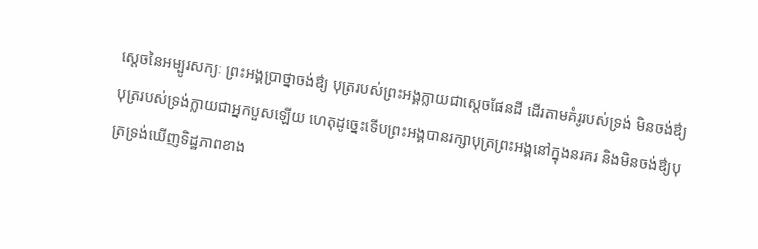ស្តេចនៃអម្បូរសក្យៈ ព្រះអង្គប្រាថ្នាចង់ឳ្យ បុត្ររបស់ព្រះអង្គក្លាយជាស្តេចផែនដី ដើរតាមគំរូរបស់ទ្រង់ មិនចង់ឳ្យបុត្ររបស់ទ្រង់ក្លាយជាអ្នកបួសឡើយ ហេតុដូច្នេះទើបព្រះអង្គបានរក្សាបុត្រព្រះអង្គនៅក្នុងនរគរ និងមិនចង់ឳ្យបុត្រទ្រង់ឃើញទិដ្ឋភាពខាង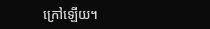ក្រៅឡើយ។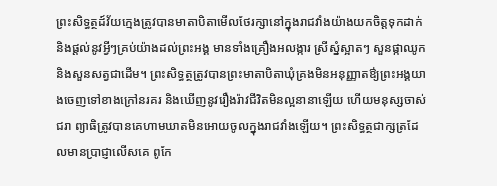ព្រះសិទ្ធត្ថដ៍វ័យក្មេងត្រូវបានមាតាបិតាមើលថែរក្សានៅក្នុងរាជវាំងយ៉ាងយកចិត្តទុកដាក់ និងផ្តល់នូវអ្វីៗគ្រប់យ៉ាងដល់ព្រះអង្គ មានទាំងគ្រឿងអលង្ការ ស្រីស្នំស្អាតៗ សួនផ្កាឈូក និងសួនសត្វជាដើម។ ព្រះសិទ្ធត្ថត្រូវបានព្រះមាតាបិតាឃុំគ្រងមិនអនុញ្ញាតឳ្យព្រះអង្គយាងចេញទៅខាងក្រៅនរគរ និងឃើញនូវរឿងរ៉ាវជីវិតមិនល្អនានាឡើយ ហើយមនុស្សចាស់ជរា ព្យាធិត្រូវបានគេហាមឃាតមិនអោយចូលក្នុងរាជវាំងឡើយ។ ព្រះសិទ្ធត្ថជាក្សត្រដែលមានប្រាជ្ញាលើសគេ ពូកែ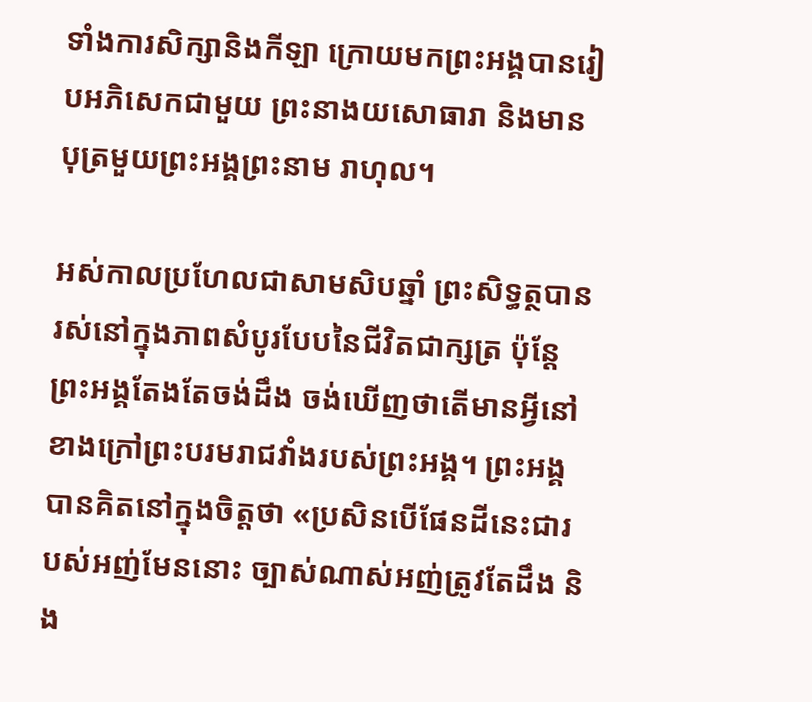ទាំងការសិក្សានិងកីឡា ក្រោយមកព្រះអង្គបានរៀបអភិសេកជាមួយ ព្រះនាងយសោធារា និងមានបុត្រមួយព្រះអង្គព្រះនាម រាហុល។

អស់កាលប្រហែលជាសាមសិបឆ្នាំ ព្រះសិទ្ធត្ថបានរស់នៅក្នុងភាពសំបូរបែបនៃជីវិតជាក្សត្រ ប៉ុន្តែព្រះអង្គតែងតែចង់ដឹង ចង់ឃើញថាតើមានអ្វីនៅខាងក្រៅព្រះបរមរាជវាំងរបស់ព្រះអង្គ។ ព្រះអង្គបានគិតនៅក្នុងចិត្តថា «ប្រសិនបើផែនដីនេះជារបស់អញ់មែននោះ ច្បាស់ណាស់អញ់ត្រូវតែដឹង និង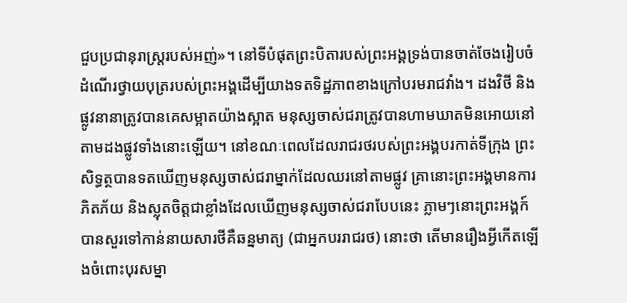ជួបប្រជានុរាស្រ្តរបស់អញ់»។ នៅទីបំផុតព្រះបិតារបស់ព្រះអង្គទ្រង់បានចាត់ចែងរៀបចំដំណើរថ្វាយបុត្ររបស់ព្រះអង្គដើម្បីយាងទតទិដ្ឋភាពខាងក្រៅបរមរាជវាំង។ ដងវិថី និងផ្លូវនានាត្រូវបានគេសម្អាតយ៉ាងស្អាត មនុស្សចាស់ជរាត្រូវបានហាមឃាតមិនអោយនៅតាមដងផ្លូវទាំងនោះឡើយ។ នៅខណៈពេលដែលរាជរថរបស់ព្រះអង្គបរកាត់ទីក្រុង ព្រះសិទ្ធត្ថបានទតឃើញមនុស្សចាស់ជរាម្នាក់ដែលឈរនៅតាមផ្លូវ គ្រានោះព្រះអង្គមានការភិតភ័យ និងស្លុតចិត្តជាខ្លាំងដែលឃើញមនុស្សចាស់ជរាបែបនេះ ភ្លាមៗនោះព្រះអង្គក៍បានសួរទៅកាន់នាយសារថីគឺឆន្នមាត្យ (ជាអ្នកបររាជរថ) នោះថា តើមានរឿងអ្វីកើតឡើងចំពោះបុរសម្នា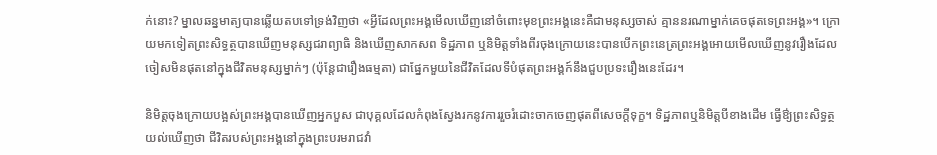ក់នោះ? ម្នាលឆន្នមាត្យបានឆ្លើយតបទៅទ្រង់វិញថា «អ្វីដែលព្រះអង្គមើលឃើញនៅចំពោះមុខព្រះអង្គនេះគឺជាមនុស្សចាស់ គ្មាននរណាម្នាក់គេចផុតទេព្រះអង្គ»។ ក្រោយមកទៀតព្រះសិទ្ធត្ថបានឃើញមនុស្សជរាព្យាធិ និងឃើញសាកសព ទិដ្ឋភាព ឬនិមិត្តទាំងពីរចុងក្រោយនេះបានបើកព្រះនេត្រព្រះអង្គអោយមើលឃើញនូវរឿងដែលចៀសមិនផុតនៅក្នុងជីវិតមនុស្សម្នាក់ៗ (ប៉ុន្តែជារឿងធម្មតា) ជាផ្នែកមួយនៃជីវិតដែលទីបំផុតព្រះអង្គក៍នឹងជួបប្រទះរឿងនេះដែរ។

និមិត្តចុងក្រោយបង្អស់ព្រះអង្គបានឃើញអ្នកបួស ជាបុគ្គលដែលកំពុងស្វែងរកនូវការរួចរំដោះចាកចេញផុតពីសេចក្តីទុក្ខ។ ទិដ្ឋភាពឬនិមិត្តបីខាងដើម ធ្វើឳ្យព្រះសិទ្ធត្ថយល់ឃើញថា ជីវិតរបស់ព្រះអង្គនៅក្នុងព្រះបរមរាជវាំ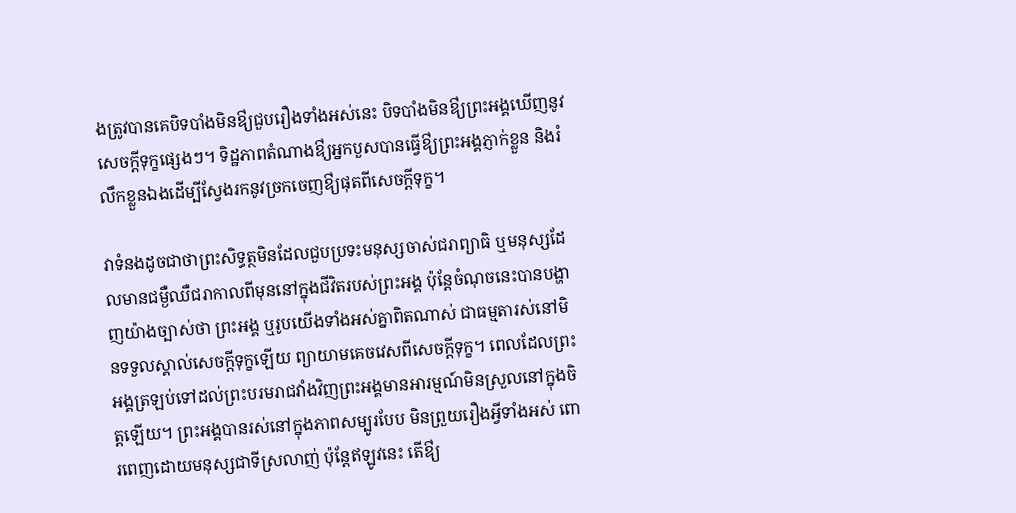ងត្រូវបានគេបិទបាំងមិនឳ្យជួបរឿងទាំងអស់នេះ បិទបាំងមិនឳ្យព្រះអង្គឃើញនូវសេចក្តីទុក្ខផ្សេងៗ។ ទិដ្ឋភាពតំណាងឳ្យអ្នកបួសបានធ្វើឳ្យព្រះអង្គភ្ញាក់ខ្លួន និងរំលឹកខ្លួនឯងដើម្បីស្វែងរកនូវច្រកចេញឳ្យផុតពីសេចក្តីទុក្ខ។

វាទំនងដូចជាថាព្រះសិទ្ធត្ថមិនដែលជួបប្រទះមនុស្សចាស់ជរាព្យាធិ ឬមនុស្សដែលមានជម្ងឺឈឺជរាកាលពីមុននៅក្នុងជីវិតរបស់ព្រះអង្គ ប៉ុន្តែចំណុចនេះបានបង្ហាញយ៉ាងច្បាស់ថា ព្រះអង្គ ឬរូបយើងទាំងអស់គ្នាពិតណាស់ ជាធម្មតារស់នៅមិនទទួលស្គាល់សេចក្តីទុក្ខឡើយ ព្យាយាមគេចវេសពីសេចក្តីទុក្ខ។ ពេលដែលព្រះអង្គត្រឡប់ទៅដល់ព្រះបរមរាជវាំងវិញព្រះអង្គមានអារម្មណ៍មិនស្រួលនៅក្នុងចិត្តឡើយ។ ព្រះអង្គបានរស់នៅក្នុងភាពសម្បូរបែប មិនព្រួយរឿងអ្វីទាំងអស់ ពោរពេញដោយមនុស្សជាទីស្រលាញ់ ប៉ុន្តែឥឡូវនេះ តើឳ្យ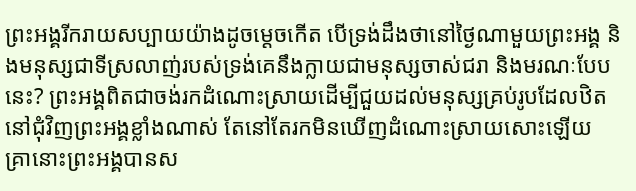ព្រះអង្គរីករាយសប្បាយយ៉ាងដូចម្តេចកើត បើទ្រង់ដឹងថានៅថ្ងៃណាមួយព្រះអង្គ និងមនុស្សជាទីស្រលាញ់របស់ទ្រង់គេនឹងក្លាយជាមនុស្សចាស់ជរា និងមរណៈបែបនេះ? ព្រះអង្គពិតជាចង់រកដំណោះស្រាយដើម្បីជួយដល់មនុស្សគ្រប់រូបដែលឋិតនៅជុំវិញព្រះអង្គខ្លាំងណាស់ តែនៅតែរកមិនឃើញដំណោះស្រាយសោះឡើយ គ្រានោះព្រះអង្គបានស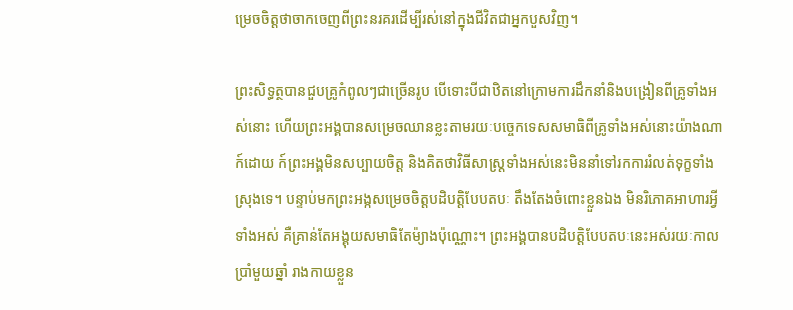ម្រេចចិត្តថាចាកចេញពីព្រះនរគរដើម្បីរស់នៅក្នុងជីវិតជាអ្នកបួសវិញ។

ព្រះសិទ្ធត្ថបានជួបគ្រូកំពូលៗជាច្រើនរូប បើទោះបីជាឋិតនៅក្រោមការដឹកនាំនិងបង្រៀនពីគ្រូទាំងអស់នោះ ហើយព្រះអង្គបានសម្រេចឈានខ្លះតាមរយៈបច្ចេកទេសសមាធិពីគ្រូទាំងអស់នោះយ៉ាងណាក៍ដោយ ក៍ព្រះអង្គមិនសប្បាយចិត្ត និងគិតថាវិធីសាស្រ្តទាំងអស់នេះមិននាំទៅរកការរំលត់ទុក្ខទាំងស្រុងទេ។ បន្ទាប់មកព្រះអង្កសម្រេចចិត្តបដិបត្តិបែបតបៈ តឹងតែងចំពោះខ្លួនឯង មិនរិភោគអាហារអ្វីទាំងអស់ គឺគ្រាន់តែអង្គុយសមាធិតែម៉្យាងប៉ុណ្ណោះ។ ព្រះអង្គបានបដិបត្តិបែបតបៈនេះអស់រយៈកាលប្រាំមួយឆ្នាំ រាងកាយខ្លួន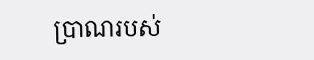ប្រាណរបស់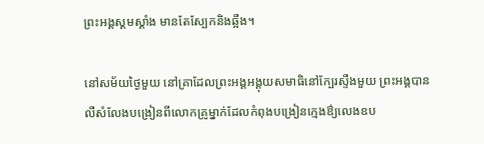ព្រះអង្គស្គមស្គាំង មានតែស្បែកនិងឆ្អឺង។

នៅសម័យថ្ងៃមួយ នៅគ្រាដែលព្រះអង្គអង្គុយសមាធិនៅក្បែរស្ទឺងមួយ ព្រះអង្គបានលឺសំលែងបង្រៀនពីលោកគ្រូម្នាក់ដែលកំពុងបង្រៀនក្មេងឳ្យលេងឧប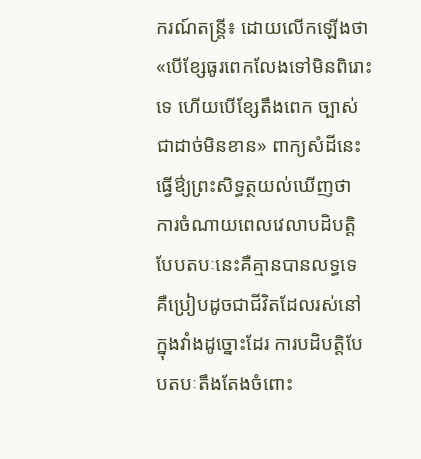ករណ៍តន្រ្តី៖ ដោយលើកឡើងថា «បើខ្សែធូរពេកលែងទៅមិនពិរោះទេ ហើយបើខ្សែតឹងពេក ច្បាស់ជាដាច់មិនខាន» ពាក្យសំដីនេះធ្វើឳ្យព្រះសិទ្ធត្ថយល់ឃើញថា ការចំណាយពេលវេលាបដិបត្តិបែបតបៈនេះគឺគ្មានបានលទ្ធទេ គឺប្រៀបដូចជាជីវិតដែលរស់នៅក្នុងវាំងដូច្នោះដែរ ការបដិបត្តិបែបតបៈតឹងតែងចំពោះ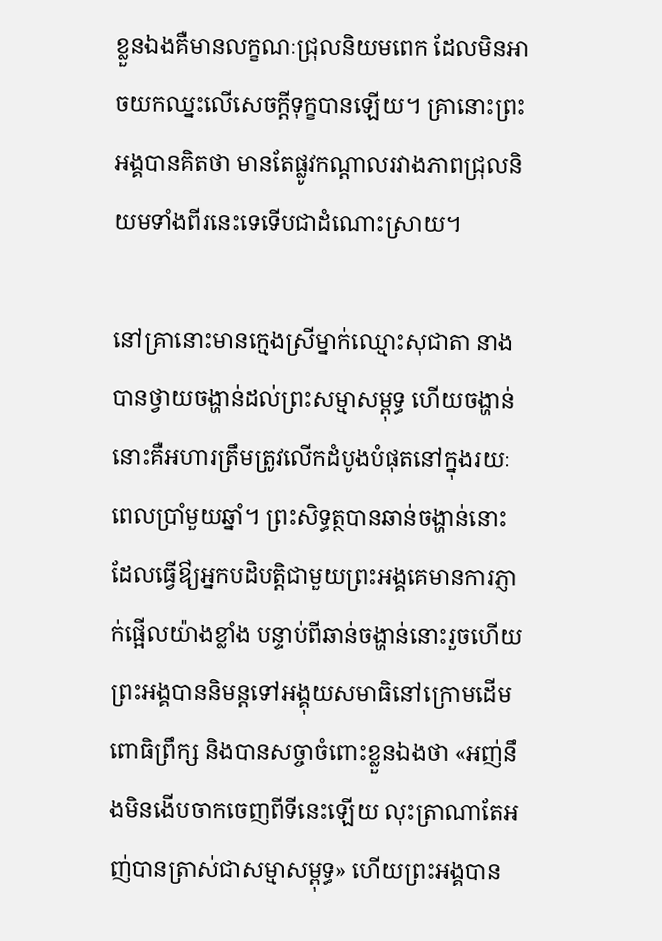ខ្លួនឯងគឺមានលក្ខណៈជ្រុលនិយមពេក ដែលមិនអាចយកឈ្នះលើសេចក្តីទុក្ខបានឡើយ។ គ្រានោះព្រះអង្គបានគិតថា មានតែផ្លូវកណ្តាលរវាងភាពជ្រុលនិយមទាំងពីរនេះទេទើបជាដំណោះស្រាយ។

នៅគ្រានោះមានក្មេងស្រីម្នាក់ឈ្មោះសុជាតា នាងបានថ្វាយចង្ហាន់ដល់ព្រះសម្មាសម្ពុទ្ធ ហើយចង្ហាន់នោះគឺអហារត្រឹមត្រូវលើកដំបូងបំផុតនៅក្នុងរយៈពេលប្រាំមួយឆ្នាំ។ ព្រះសិទ្ធត្ថបានឆាន់ចង្ហាន់នោះ ដែលធ្វើឳ្យអ្នកបដិបត្តិជាមួយព្រះអង្គគេមានការភ្ញាក់ផ្អើលយ៉ាងខ្លាំង បន្ទាប់ពីឆាន់ចង្ហាន់នោះរួចហើយព្រះអង្គបាននិមន្តទៅអង្គុយសមាធិនៅក្រោមដើមពោធិព្រឹក្ស និងបានសច្ចាចំពោះខ្លួនឯងថា «អញ់នឹងមិនងើបចាកចេញពីទីនេះឡើយ លុះត្រាណាតែអញ់បានត្រាស់ជាសម្មាសម្ពុទ្ធ» ហើយព្រះអង្គបាន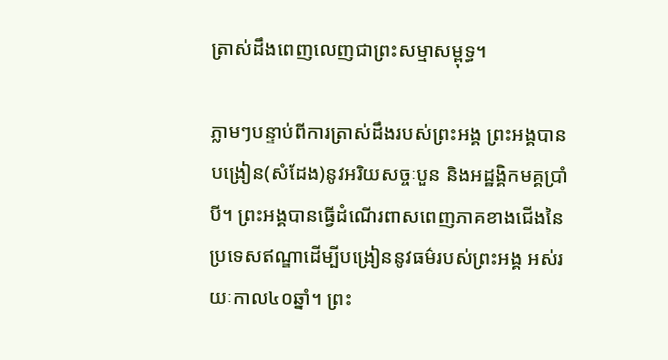ត្រាស់ដឹងពេញលេញជាព្រះសម្មាសម្ពុទ្ធ។

ភ្លាមៗបន្ទាប់ពីការត្រាស់ដឹងរបស់ព្រះអង្គ ព្រះអង្គបានបង្រៀន(សំដែង)នូវអរិយសច្ចៈបួន និងអដ្ឋង្គិកមគ្គប្រាំបី។ ព្រះអង្គបានធ្វើដំណើរពាសពេញភាគខាងជើងនៃប្រទេសឥណ្ឌាដើម្បីបង្រៀននូវធម៌របស់ព្រះអង្គ អស់រយៈកាល៤០ឆ្នាំ។ ព្រះ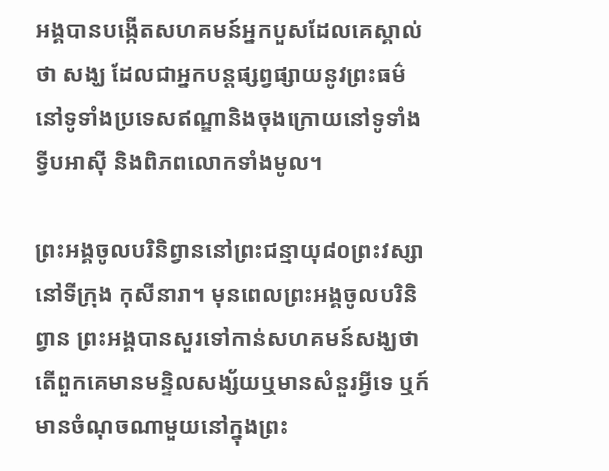អង្គបានបង្កើតសហគមន៍អ្នកបួសដែលគេស្គាល់ថា សង្ឃ ដែលជាអ្នកបន្តផ្សព្វផ្សាយនូវព្រះធម៌នៅទូទាំងប្រទេសឥណ្ឌានិងចុងក្រោយនៅទូទាំងទ្វីបអាស៊ី និងពិភពលោកទាំងមូល។

ព្រះអង្គចូលបរិនិព្វាននៅព្រះជន្មាយុ៨០ព្រះវស្សានៅទីក្រុង កុសីនារា។ មុនពេលព្រះអង្គចូលបរិនិព្វាន ព្រះអង្គបានសួរទៅកាន់សហគមន៍សង្ឃថាតើពួកគេមានមន្ទិលសង្ស័យឬមានសំនួរអ្វីទេ ឬក៍មានចំណុចណាមួយនៅក្នុងព្រះ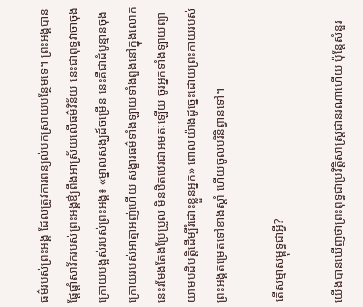ធម៌របស់ព្រះអង្គ ដែលត្រូវការពន្យល់បកស្រាយបន្ថែមទេ។ ព្រះអង្គបានផ្តែផ្តាំសាវ័ករបស់ព្រះអង្គឳ្យពឹងអាស្រ័យលើធម៌វិន័យ នេះជាពុទ្ធវាចាចុងក្រោយបង្អស់របស់ព្រះអង្គ៖ «ម្នាលសង្ឃដ៍ចម្រើន នេះគឺជាដំបូន្មានចុងក្រោយរបស់អាត្មាអញ់ហើយ សង្ខារធម៌ទាំងឡាយទាំងពួងនៅក្នុងលោកនេះរមែងតែងប្រែប្រួល មិនឋិតឋេរជាអមតៈឡើយ ចូរអ្នកទាំងឡាយព្យាយាមបដិបត្តិដើម្បីរំដោះខ្លួនអ្នក» ពោលយ៉ាងដូច្នេះដោយព្រះកាយរបស់ព្រះអង្គតម្រេតទៅខាងស្តាំ ហើយចូលបរិនិព្វានទៅ។

តើសម្មាសម្ពុទ្ធជាអ្វី?

យើងបានឃើញថាព្រះពុទ្ធជាប្រវិត្តិសាស្រ្តជានរណាហើយ ប៉ុន្តែសំនួរ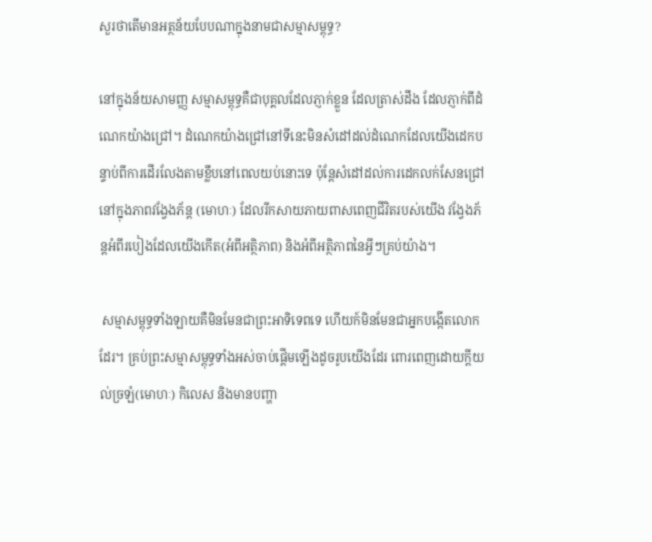សួរថាតើមានអត្ថន័យបែបណាក្នុងនាមជាសម្មាសម្ពុទ្ធ?

នៅក្នុងន័យសាមញ្ញ សម្មាសម្ពុទ្ធគឺជាបុគ្គលដែលភ្ញាក់ខ្លួន ដែលត្រាស់ដឹង ដែលភ្ញាក់ពីដំណេកយ៉ាងជ្រៅ។ ដំណេកយ៉ាងជ្រៅនៅទីនេះមិនសំដៅដល់ដំណេកដែលយើងដេកបន្ទាប់ពីការដើរលែងតាមខ្លឹបនៅពេលយប់នោះទេ ប៉ុន្តែសំដៅដល់ការដេកលក់សែនជ្រៅនៅក្នុងភាពវង្វែងភ័ន្ត (មោហៈ) ដែលរីកសាយភាយពាសពេញជីវិតរបស់យើង វង្វែងភ័ន្តអំពីរបៀងដែលយើងកើត(អំពីអត្ថិភាព) និងអំពីអត្ថិភាពនៃអ្វីៗគ្រប់យ៉ាង។

 សម្មាសម្ពុទ្ធទាំងឡាយគឺមិនមែនជាព្រះអាទិទេពទេ ហើយក៍មិនមែនជាអ្នកបង្កើតលោកដែរ។ គ្រប់ព្រះសម្មាសម្ពុទ្ធទាំងអស់ចាប់ផ្តើមឡើងដូចរូបយើងដែរ ពោរពេញដោយក្តីយល់ច្រឡំ(មោហៈ) កិលេស និងមានបញ្ហា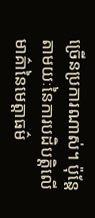ច្រើនប្រការណាស់។ ប៉ុន្តែតាមយៈនៃការបដិបត្តិលើមាគ៌ានៃមេត្តាធម៌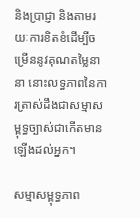និងប្រាជ្ញា និងតាមរយៈការខិតខំដើម្បីចម្រើននូវគុណតម្លៃនានា នោះលទ្ធភាពនៃការត្រាស់ដឹងជាសម្មាសម្ពុទ្ធច្បាស់ជាកើតមានឡើងដល់អ្នក។

សម្មាសម្ពុទ្ធភាព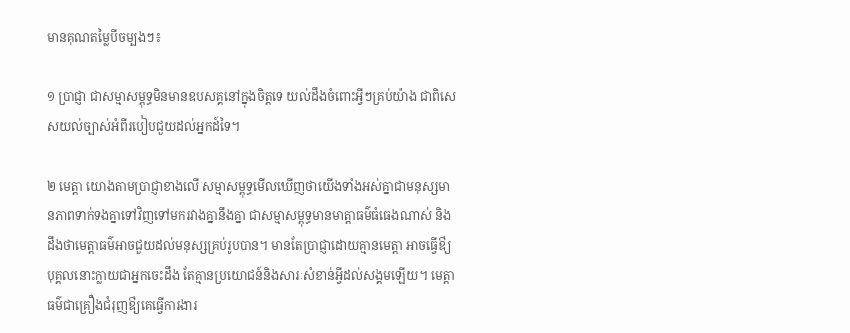មានគុណតម្លៃបីចម្បងៗ៖

១ ប្រាជ្ញា ជាសម្មាសម្ពុទ្ធមិនមានឧបសគ្គនៅក្នុងចិត្តទេ យល់ដឹងចំពោះអ្វីៗគ្រប់យ៉ាង ជាពិសេសយល់ច្បាស់អំពីរបៀបជួយដល់អ្នកដ៍ទៃ។

២ មេត្តា យោងតាមប្រាជ្ញាខាងលើ សម្មាសម្ពុទ្ធមើលឃើញថាយើងទាំងអស់គ្នាជាមនុស្សមានភាពទាក់ទងគ្នាទៅវិញទៅមករវាងគ្នានឹងគ្នា ជាសម្មាសម្ពុទ្ធមានមាត្តាធម៌ធំធេងណាស់ និងដឹងថាមេត្តាធម៌អាចជួយដល់មនុស្សគ្រប់រូបបាន។ មានតែប្រាជ្ញាដោយគ្មានមេត្តា អាចធ្វើឳ្យបុគ្គលនោះក្លាយជាអ្នកចេះដឹង តែគ្មានប្រយោជន៍និងសារៈសំខាន់អ្វីដល់សង្គមឡើយ។ មេត្តាធម៌ជាគ្រឿងជំរុញឳ្យគេធ្វើការងារ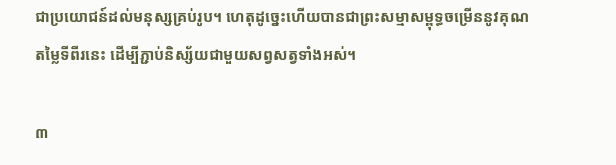ជាប្រយោជន៍ដល់មនុស្សគ្រប់រូប។ ហេតុដូច្នេះហើយបានជាព្រះសម្មាសម្ពុទ្ធចម្រើននូវគុណតម្លៃទីពីរនេះ ដើម្បីភ្ជាប់និស្ស័យជាមួយសព្វសត្វទាំងអស់។

៣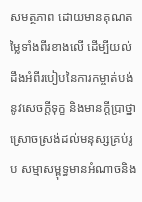សមត្ថភាព ដោយមានគុណតម្លៃទាំងពីរខាងលើ ដើម្បីយល់ដឹងអំពីរបៀបនៃការកម្ចាត់បង់នូវសេចក្តីទុក្ខ និងមានក្តីប្រាថ្នាស្រោចស្រង់ដល់មនុស្សគ្រប់រូប សម្មាសម្ពុទ្ធមានអំណាចនិង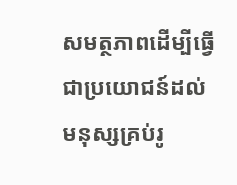សមត្ថភាពដើម្បីធ្វើជាប្រយោជន៍ដល់មនុស្សគ្រប់រូ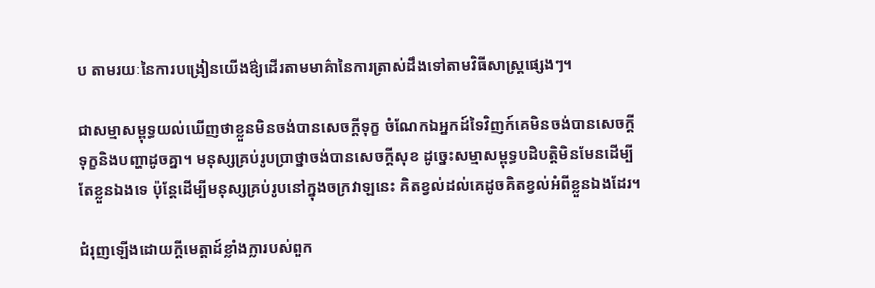ប តាមរយៈនៃការបង្រៀនយើងឳ្យដើរតាមមាគ៌ានៃការត្រាស់ដឹងទៅតាមវិធីសាស្រ្តផ្សេងៗ។

ជាសម្មាសម្ពុទ្ធយល់ឃើញថាខ្លួនមិនចង់បានសេចក្តីទុក្ខ ចំណែកឯអ្នកដ៍ទៃវិញក៍គេមិនចង់បានសេចក្តីទុក្ខនិងបញ្ហាដូចគ្នា។ មនុស្សគ្រប់រូបប្រាថ្នាចង់បានសេចក្តីសុខ ដូច្នេះសម្មាសម្ពុទ្ធបដិបត្តិមិនមែនដើម្បីតែខ្លួនឯងទេ ប៉ុន្តែដើម្បីមនុស្សគ្រប់រូបនៅក្នុងចក្រវាឡនេះ គិតខ្វល់ដល់គេដូចគិតខ្វល់អំពីខ្លួនឯងដែរ។

ជំរុញឡើងដោយក្តីមេត្តាដ៍ខ្លាំងក្លារបស់ពួក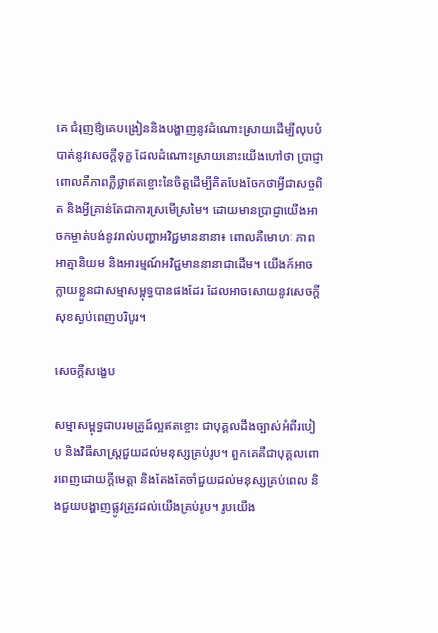គេ ជំរុញឳ្យគេបង្រៀននិងបង្ហាញនូវដំណោះស្រាយដើម្បីលុបបំបាត់នូវសេចក្តីទុក្ខ ដែលដំណោះស្រាយនោះយើងហៅថា ប្រាជ្ញា ពោលគឺភាពភ្លឺថ្លាឥតខ្ចោះនៃចិត្តដើម្បីគិតបែងចែកថាអ្វីជាសច្ចពិត និងអ្វីគ្រាន់តែជាការស្រមើស្រមៃ។ ដោយមានប្រាជ្ញាយើងអាចកម្ចាត់បង់នូវរាល់បញ្ហាអវិជ្ជមាននានា៖ ពោលគឺមោហៈ ភាពអាត្មានិយម និងអារម្មណ៍អវិជ្ជមាននានាជាដើម។ យើងក៍អាចក្លាយខ្លួនជាសម្មាសម្ពុទ្ធបានផងដែរ ដែលអាចសោយនូវសេចក្តីសុខស្ងប់ពេញបរិបូរ។

សេចក្តីសង្ខេប

សម្មាសម្ពុទ្ធជាបរមគ្រូដ៍ល្អឥតខ្ចោះ ជាបុគ្គលដឹងច្បាស់អំពីរបៀប និងវិធីសាស្រ្តជួយដល់មនុស្សគ្រប់រូប។ ពួកគេគឺជាបុគ្គលពោរពេញដោយក្តីមេត្តា និងតែងតែចាំជួយដល់មនុស្សគ្រប់ពេល និងជួយបង្ហាញផ្លូវត្រូវដល់យើងគ្រប់រូប។ រូបយើង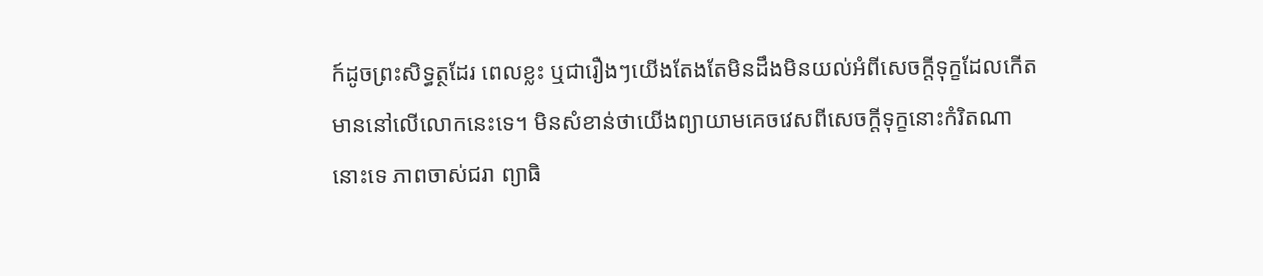ក៍ដូចព្រះសិទ្ធត្ថដែរ ពេលខ្លះ ឬជារឿងៗយើងតែងតែមិនដឹងមិនយល់អំពីសេចក្តីទុក្ខដែលកើតមាននៅលើលោកនេះទេ។ មិនសំខាន់ថាយើងព្យាយាមគេចវេសពីសេចក្តីទុក្ខនោះកំរិតណានោះទេ ភាពចាស់ជរា ព្យាធិ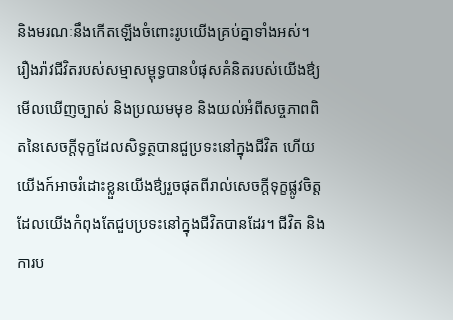និងមរណៈនឹងកើតឡើងចំពោះរូបយើងគ្រប់គ្នាទាំងអស់។ រឿងរ៉ាវជីវិតរបស់សម្មាសម្ពុទ្ធបានបំផុសគំនិតរបស់យើងឳ្យមើលឃើញច្បាស់ និងប្រឈមមុខ និងយល់អំពីសច្ចភាពពិតនៃសេចក្តីទុក្ខដែលសិទ្ធត្ថបានជួប្រទះនៅក្នុងជីវិត ហើយយើងក៍អាចរំដោះខ្លួនយើងឳ្យរួចផុតពីរាល់សេចក្តីទុក្ខផ្លូវចិត្តដែលយើងកំពុងតែជួបប្រទះនៅក្នុងជីវិតបានដែរ។ ជីវិត និងការប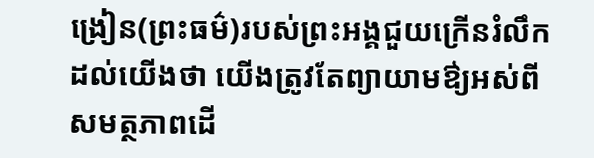ង្រៀន(ព្រះធម៌)របស់ព្រះអង្គជួយក្រើនរំលឹកដល់យើងថា យើងត្រូវតែព្យាយាមឳ្យអស់ពីសមត្ថភាពដើ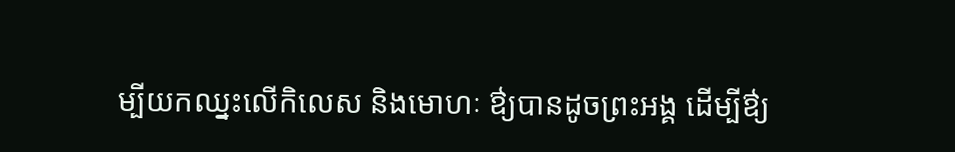ម្បីយកឈ្នះលើកិលេស និងមោហៈ ឳ្យបានដូចព្រះអង្គ ដើម្បីឳ្យ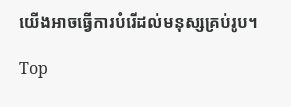យើងអាចធ្វើការបំរើដល់មនុស្សគ្រប់រូប។

Top